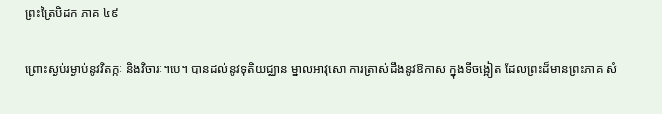ព្រះត្រៃបិដក ភាគ ៤៩

ព្រោះស្ងប់រម្ងាប់នូវវិតក្កៈ និងវិចារៈ។បេ។ បានដល់នូវទុតិយជ្ឈាន ម្នាលអាវុសោ ការត្រាស់ដឹងនូវឱកាស ក្នុងទីចង្អៀត ដែលព្រះដ៏មានព្រះភាគ សំ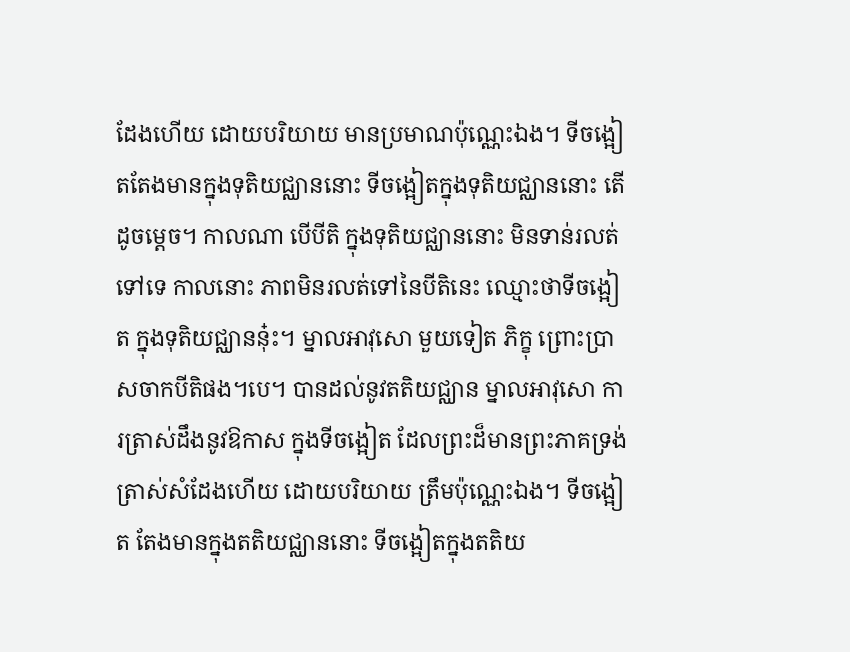ដែងហើយ ដោយបរិយាយ មានប្រមាណប៉ុណ្ណេះឯង។ ទីចង្អៀតតែងមានក្នុងទុតិយជ្ឈាននោះ ទីចង្អៀតក្នុងទុតិយជ្ឈាននោះ តើដូចម្ដេច។ កាលណា បើបីតិ ក្នុងទុតិយជ្ឈាននោះ មិនទាន់រលត់ទៅទេ កាលនោះ ភាពមិនរលត់ទៅនៃបីតិនេះ ឈ្មោះថាទីចង្អៀត ក្នុងទុតិយជ្ឈាននុ៎ះ។ ម្នាលអាវុសោ មួយទៀត ភិក្ខុ ព្រោះប្រាសចាកបីតិផង។បេ។ បានដល់នូវតតិយជ្ឈាន ម្នាលអាវុសោ ការត្រាស់ដឹងនូវឱកាស ក្នុងទីចង្អៀត ដែលព្រះដ៏មានព្រះភាគទ្រង់ត្រាស់សំដែងហើយ ដោយបរិយាយ ត្រឹមប៉ុណ្ណេះឯង។ ទីចង្អៀត តែងមានក្នុងតតិយជ្ឈាននោះ ទីចង្អៀតក្នុងតតិយ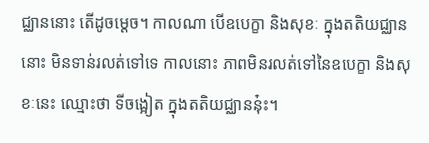ជ្ឈាននោះ តើដូចម្ដេច។ កាលណា បើឧបេក្ខា និងសុខៈ ក្នុងតតិយជ្ឈាននោះ មិនទាន់រលត់ទៅទេ កាលនោះ ភាពមិនរលត់ទៅនៃឧបេក្ខា និងសុខៈនេះ ឈ្មោះថា ទីចង្អៀត ក្នុងតតិយជ្ឈាននុ៎ះ។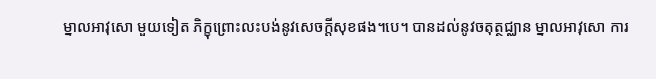ម្នាលអាវុសោ មួយទៀត ភិក្ខុព្រោះលះបង់នូវសេចក្ដីសុខផង។បេ។ បានដល់នូវចតុត្ថជ្ឈាន ម្នាលអាវុសោ ការ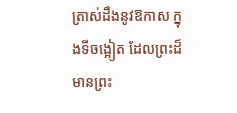ត្រាស់ដឹងនូវឱកាស ក្នុងទីចង្អៀត ដែលព្រះដ៏មានព្រះ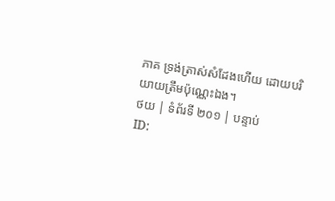ភាគ ទ្រង់ត្រាស់សំដែងហើយ ដោយបរិយាយត្រឹមប៉ុណ្ណេះឯង។
ថយ | ទំព័រទី ២០១ | បន្ទាប់
ID: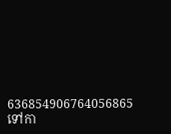636854906764056865
ទៅកា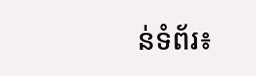ន់ទំព័រ៖